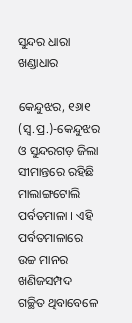ସୁନ୍ଦର ଧାରା ଖଣ୍ଡାଧାର

କେନ୍ଦୁଝର, ୧୬ା୧ (ସ୍ବ.ପ୍ର.)-କେନ୍ଦୁଝର ଓ ସୁନ୍ଦରଗଡ଼ ଜିଲା ସୀମାନ୍ତରେ ରହିଛି ମାଲାଙ୍ଗଟୋଲି ପର୍ବତମାଳା । ଏହି ପର୍ବତମାଳାରେ ଉଚ୍ଚ ମାନର ଖଣିଜସମ୍ପଦ ଗଚ୍ଛିତ ଥିବାବେଳେ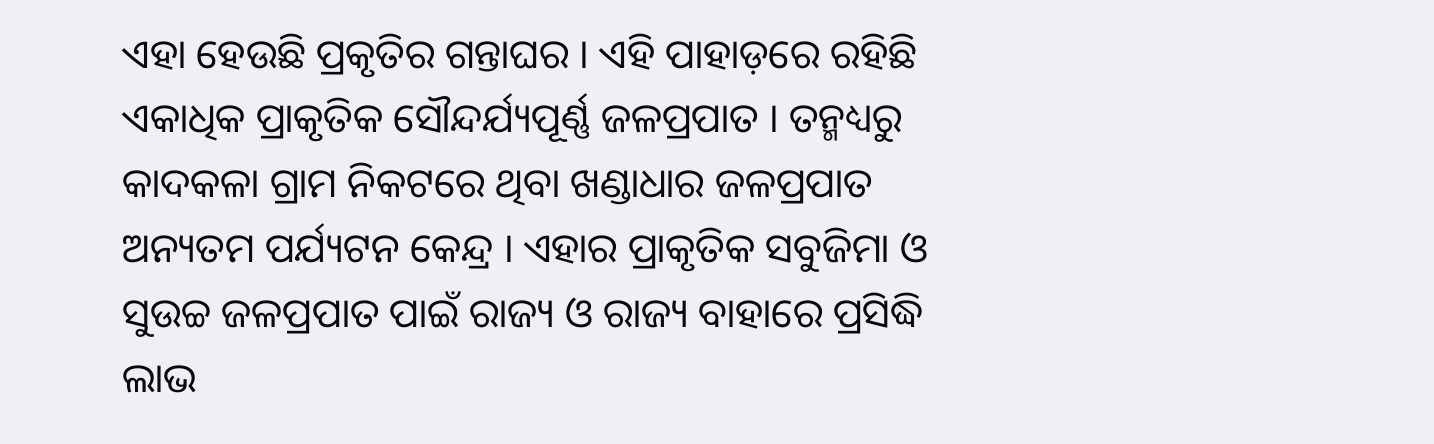ଏହା ହେଉଛି ପ୍ରକୃତିର ଗନ୍ତାଘର । ଏହି ପାହାଡ଼ରେ ରହିଛି ଏକାଧିକ ପ୍ରାକୃତିକ ସୌନ୍ଦର୍ଯ୍ୟପୂର୍ଣ୍ଣ ଜଳପ୍ରପାତ । ତନ୍ମଧ୍ୟରୁ କାଦକଳା ଗ୍ରାମ ନିକଟରେ ଥିବା ଖଣ୍ଡାଧାର ଜଳପ୍ରପାତ ଅନ୍ୟତମ ପର୍ଯ୍ୟଟନ କେନ୍ଦ୍ର । ଏହାର ପ୍ରାକୃତିକ ସବୁଜିମା ଓ ସୁଉଚ୍ଚ ଜଳପ୍ରପାତ ପାଇଁ ରାଜ୍ୟ ଓ ରାଜ୍ୟ ବାହାରେ ପ୍ରସିଦ୍ଧି ଲାଭ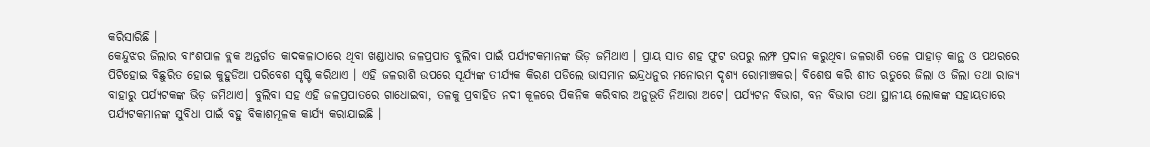କରିସାରିଛି ।
କେନ୍ଦୁଝର ଜିଲାର ବାଂଶପାଳ ବ୍ଲକ ଅନ୍ତର୍ଗତ କାଦକଳାଠାରେ ଥିବା ଖଣ୍ଡାଧାର ଜଳପ୍ରପାତ ବୁଲିବା ପାଇଁ ପର୍ଯ୍ୟଟକମାନଙ୍କ ଭିଡ଼ ଜମିଥାଏ । ପ୍ରାୟ ସାତ ଶହ ଫୁଟ ଉପରୁ ଲମ୍ଫ ପ୍ରଦାନ କରୁଥିବା ଜଳରାଶି ତଳେ ପାହାଡ଼ କାନ୍ଥ ଓ ପଥରରେ ପିଟିହୋଇ ବିଛୁରିତ ହୋଇ କୁହୁଡିଆ ପରିବେଶ ସୃଷ୍ଟି କରିଥାଏ । ଏହି ଜଳରାଶି ଉପରେ ସୂର୍ଯ୍ୟଙ୍କ ତୀର୍ଯ୍ୟକ କିରଣ ପଡିଲେ ଭାସମାନ ଇନ୍ଦ୍ରଧନୁର ମନୋରମ ଦୃଶ୍ୟ ରୋମାଞ୍ଚକର। ବିଶେଷ କରି ଶୀତ ଋତୁରେ ଜିଲା ଓ ଜିଲା ତଥା ରାଜ୍ୟ ବାହାରୁ ପର୍ଯ୍ୟଟକଙ୍କ ଭିଡ଼ ଜମିଥାଏ। ବୁଲିବା ସହ ଏହି ଜଳପ୍ରପାତରେ ଗାଧୋଇବା, ତଳକୁ ପ୍ରବାହିତ ନଦୀ କୂଳରେ ପିକନିକ କରିବାର ଅନୁଭୂତି ନିଆରା ଅଟେ। ପର୍ଯ୍ୟଟନ ବିଭାଗ, ବନ ବିଭାଗ ତଥା ସ୍ଥାନୀୟ ଲୋକଙ୍କ ସହାୟତାରେ ପର୍ଯ୍ୟଟକମାନଙ୍କ ସୁବିଧା ପାଇଁ ବହୁ ବିକାଶମୂଳକ କାର୍ଯ୍ୟ କରାଯାଇଛି ।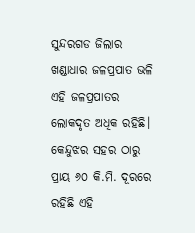ସୁନ୍ଦରଗଡ ଜିଲାର ଖଣ୍ଡାଧାର ଜଳପ୍ରପାତ ଭଳି ଏହି ଜଳପ୍ରପାତର ଲୋକଦୃତ ଅଧିକ ରହିଛି। କେନ୍ଦୁଝର ସହର ଠାରୁ ପ୍ରାୟ ୬୦ କି.ମି. ଦୂରରେ ରହିଛି ଏହି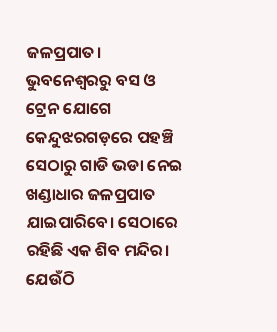ଜଳପ୍ରପାତ। ଭୁବନେଶ୍ୱରରୁ ବସ ଓ ଟ୍ରେନ ଯୋଗେ କେନ୍ଦୁଝରଗଡ଼ରେ ପହଞ୍ଚି ସେଠାରୁ ଗାଡି ଭଡା ନେଇ ଖଣ୍ଡାଧାର ଜଳପ୍ରପାତ ଯାଇପାରିବେ। ସେଠାରେ ରହିଛି ଏକ ଶିବ ମନ୍ଦିର। ଯେଉଁଠି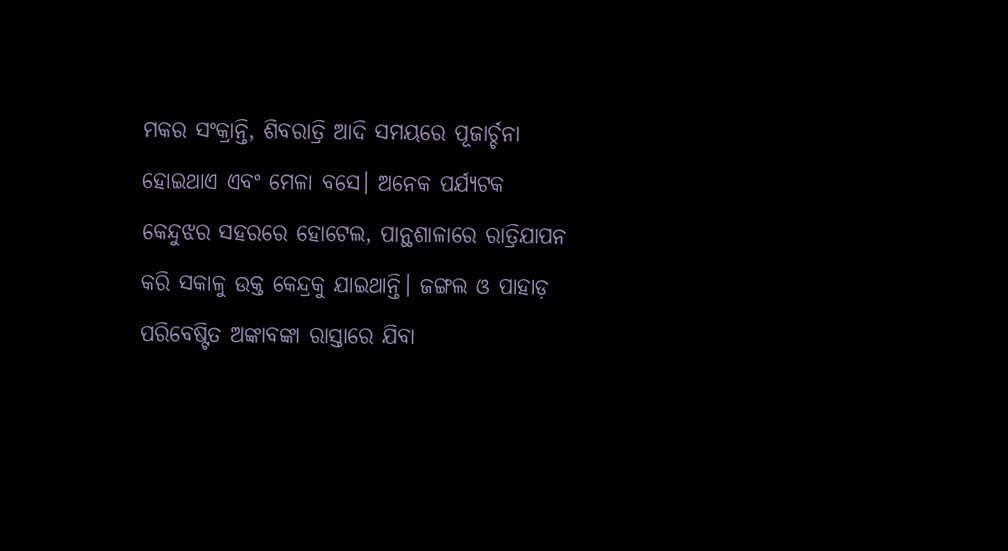ମକର ସଂକ୍ରାନ୍ତି, ଶିବରାତ୍ରି ଆଦି ସମୟରେ ପୂଜାର୍ଚ୍ଚନା ହୋଇଥାଏ ଏବଂ ମେଳା ବସେ। ଅନେକ ପର୍ଯ୍ୟଟକ କେନ୍ଦୁଝର ସହରରେ ହୋଟେଲ, ପାନ୍ଥଶାଳାରେ ରାତ୍ରିଯାପନ କରି ସକାଳୁ ଉକ୍ତ କେନ୍ଦ୍ରକୁ ଯାଇଥାନ୍ତି। ଜଙ୍ଗଲ ଓ ପାହାଡ଼ ପରିବେଷ୍ଟିତ ଅଙ୍କାବଙ୍କା ରାସ୍ତାରେ ଯିବା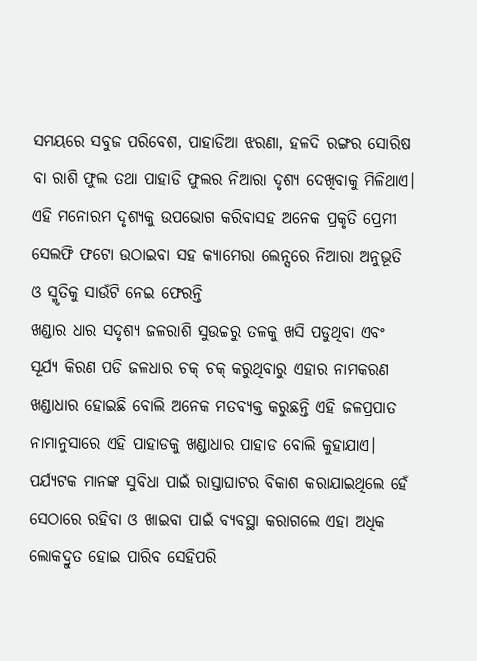ସମୟରେ ସବୁଜ ପରିବେଶ, ପାହାଡିଆ ଝରଣା, ହଳଦି ରଙ୍ଗର ସୋରିଷ ବା ରାଶି ଫୁଲ ତଥା ପାହାଡି ଫୁଲର ନିଆରା ଦୃଶ୍ୟ ଦେଖିବାକୁ ମିଳିଥାଏ। ଏହି ମନୋରମ ଦୃଶ୍ୟକୁ ଉପଭୋଗ କରିବାସହ ଅନେକ ପ୍ରକୃତି ପ୍ରେମୀ ସେଲଫି ଫଟୋ ଉଠାଇବା ସହ କ୍ୟାମେରା ଲେନ୍ସରେ ନିଆରା ଅନୁଭୂତି ଓ ସ୍ମୃତିକୁ ସାଉଁଟି ନେଇ ଫେରନ୍ତି
ଖଣ୍ଡାର ଧାର ସଦୃଶ୍ୟ ଜଳରାଶି ସୁଉଚ୍ଚରୁ ତଳକୁ ଖସି ପଡୁଥିବା ଏବଂ ସୂର୍ଯ୍ୟ କିରଣ ପଡି ଜଳଧାର ଚକ୍‌ ଚକ୍‌ କରୁଥିବାରୁ ଏହାର ନାମକରଣ ଖଣ୍ଡାଧାର ହୋଇଛି ବୋଲି ଅନେକ ମତବ୍ୟକ୍ତ କରୁଛନ୍ତି ଏହି ଜଳପ୍ରପାତ ନାମାନୁସାରେ ଏହି ପାହାଡକୁ ଖଣ୍ଡାଧାର ପାହାଡ ବୋଲି କୁହାଯାଏ। ପର୍ଯ୍ୟଟକ ମାନଙ୍କ ସୁବିଧା ପାଇଁ ରାସ୍ତାଘାଟର ବିକାଶ କରାଯାଇଥିଲେ ହେଁ ସେଠାରେ ରହିବା ଓ ଖାଇବା ପାଇଁ ବ୍ୟବସ୍ଥା କରାଗଲେ ଏହା ଅଧିକ ଲୋକଦ୍ରୁତ ହୋଇ ପାରିବ ସେହିପରି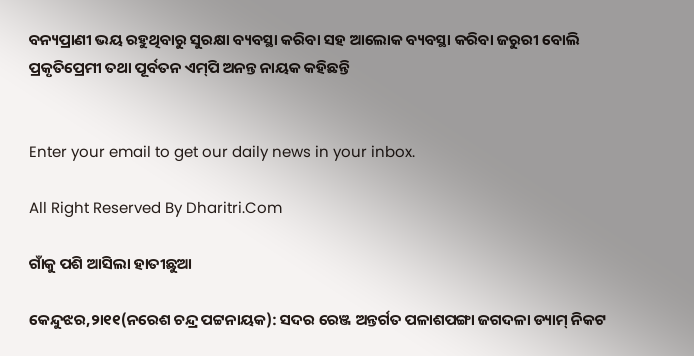ବନ୍ୟପ୍ରାଣୀ ଭୟ ରହୁଥିବାରୁ ସୁରକ୍ଷା ବ୍ୟବସ୍ଥା କରିବା ସହ ଆଲୋକ ବ୍ୟବସ୍ଥା କରିବା ଜରୁରୀ ବୋଲି ପ୍ରକୃତିପ୍ରେମୀ ତଥା ପୂର୍ବତନ ଏମ୍‌ପି ଅନନ୍ତ ନାୟକ କହିଛନ୍ତି


Enter your email to get our daily news in your inbox.

All Right Reserved By Dharitri.Com

ଗାଁକୁ ପଶି ଆସିଲା ହାତୀଛୁଆ

କେନ୍ଦୁଝର,୨ା୧୧(ନରେଶ ଚନ୍ଦ୍ର ପଟ୍ଟନାୟକ): ସଦର ରେଞ୍ଜ ଅନ୍ତର୍ଗତ ପଳାଶପଙ୍ଗା ଜଗଦଳା ଡ୍ୟାମ୍‌ ନିକଟ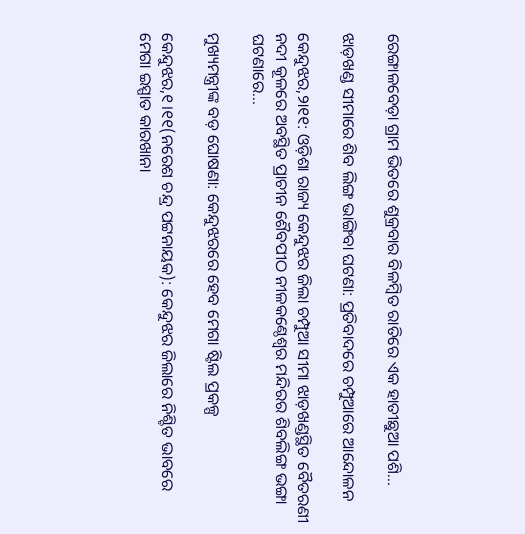ରେଙ୍ଗାଳବେଡ଼ା ଗ୍ରାମ ଭିତରେ ଶୁକ୍ରବାର ବିଳମ୍ବିତ ରାତିରେ ଏକ ହାତୀଛୁଆ ପଶି...

ଝାଡ଼ଖଣ୍ଡ ସୀମାରେ ଶିବ ଲିଙ୍ଗ ଭାଙ୍ଗିବା ଘଟଣା: ପ୍ରତିବାଦରେ ଚମ୍ପୁଆରେ ଆନ୍ଦୋଳନ

କେନ୍ଦୁଝର,୨ା୧୧: ଓଡ଼ିଶା ରାଜ୍ୟ କେନ୍ଦୁଝର ଜିଲା ଚମ୍ପୁଆ ସୀମା ଝାଡ଼ଖଣ୍ଡସ୍ଥିତ ବୈତରଣୀ ନଦୀ କୂଳରେ ଅବସ୍ଥିତ ପ୍ରାଚୀନ ଶୈବପୀଠ ନୀଳକଣ୍ଠେଶ୍ୱର ମନ୍ଦିରର ଶିବଲିଙ୍ଗ ଭଙ୍ଗା ଘଟଣାରେ...

ମୁଖ୍ୟମନ୍ତ୍ରୀଙ୍କ ବଡ଼ ଘୋଷଣା: କେନ୍ଦୁଝରରେ ହେବ ମେଗା ଷ୍ଟିଲ ପ୍ରକଳ୍ପ

କେନ୍ଦୁଝର,୧।୧୧(ନରେଶ ଚନ୍ଦ୍ର ପଟ୍ଟନାୟକ): କେନ୍ଦୁଝର ଜିଲାରେ ନିଶ୍ଚିତ ଭାବରେ ମେଗା ଇସ୍ପାତ କାରଖାନା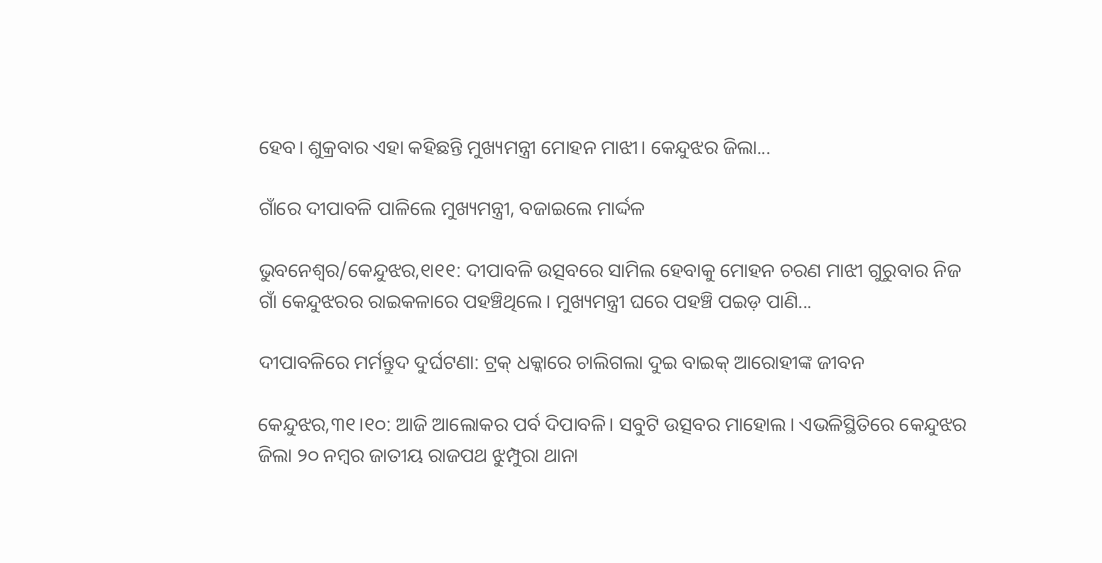ହେବ। ଶୁକ୍ରବାର ଏହା କହିଛନ୍ତି ମୁଖ୍ୟମନ୍ତ୍ରୀ ମୋହନ ମାଝୀ। କେନ୍ଦୁଝର ଜିଲା...

ଗାଁରେ ଦୀପାବଳି ପାଳିଲେ ମୁଖ୍ୟମନ୍ତ୍ରୀ, ବଜାଇଲେ ମାର୍ଦ୍ଦଳ

ଭୁବନେଶ୍ୱର/କେନ୍ଦୁଝର,୧ା୧୧: ଦୀପାବଳି ଉତ୍ସବରେ ସାମିଲ ହେବାକୁ ମୋହନ ଚରଣ ମାଝୀ ଗୁରୁବାର ନିଜ ଗାଁ କେନ୍ଦୁଝରର ରାଇକଳାରେ ପହଞ୍ଚିଥିଲେ। ମୁଖ୍ୟମନ୍ତ୍ରୀ ଘରେ ପହଞ୍ଚି ପଇଡ଼ ପାଣି...

ଦୀପାବଳିରେ ମର୍ମନ୍ତୁଦ ଦୁର୍ଘଟଣା: ଟ୍ରକ୍‌ ଧକ୍କାରେ ଚାଲିଗଲା ଦୁଇ ବାଇକ୍‌ ଆରୋହୀଙ୍କ ଜୀବନ

କେନ୍ଦୁଝର,୩୧।୧୦: ଆଜି ଆଲୋକର ପର୍ବ ଦିପାବଳି। ସବୁଟି ଉତ୍ସବର ମାହୋଲ। ଏଭଳିସ୍ଥିତିରେ କେନ୍ଦୁଝର ଜିଲା ୨୦ ନମ୍ବର ଜାତୀୟ ରାଜପଥ ଝୁମ୍ପୁରା ଥାନା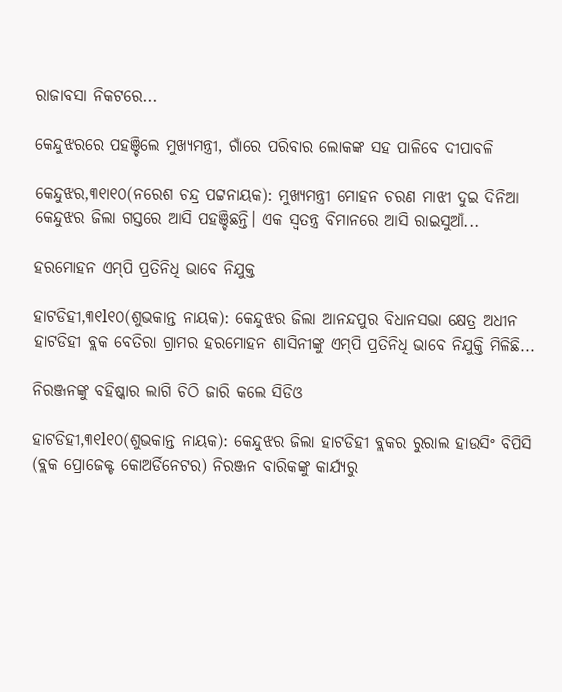ରାଜାବସା ନିକଟରେ...

କେନ୍ଦୁଝରରେ ପହଞ୍ଚିଲେ ମୁଖ୍ୟମନ୍ତ୍ରୀ, ଗାଁରେ ପରିବାର ଲୋକଙ୍କ ସହ ପାଳିବେ ଦୀପାବଳି

କେନ୍ଦୁଝର,୩୧ା୧୦(ନରେଶ ଚନ୍ଦ୍ର ପଟ୍ଟନାୟକ): ମୁଖ୍ୟମନ୍ତ୍ରୀ ମୋହନ ଚରଣ ମାଝୀ ଦୁଇ ଦିନିଆ କେନ୍ଦୁଝର ଜିଲା ଗସ୍ତରେ ଆସି ପହଞ୍ଚିଛନ୍ତି। ଏକ ସ୍ବତନ୍ତ୍ର ବିମାନରେ ଆସି ରାଇସୁଆଁ...

ହରମୋହନ ଏମ୍‌ପି ପ୍ରତିନିଧି ଭାବେ ନିଯୁକ୍ତ

ହାଟଡିହୀ,୩୧l୧୦(ଶୁଭକାନ୍ତ ନାୟକ): କେନ୍ଦୁଝର ଜିଲା ଆନନ୍ଦପୁର ବିଧାନସଭା କ୍ଷେତ୍ର ଅଧୀନ ହାଟଡିହୀ ବ୍ଲକ ବେତିରା ଗ୍ରାମର ହରମୋହନ ଶାସିନୀଙ୍କୁ ଏମ୍‌ପି ପ୍ରତିନିଧି ଭାବେ ନିଯୁକ୍ତି ମିଳିଛି...

ନିରଞ୍ଜନଙ୍କୁ ବହିଷ୍କାର ଲାଗି ଚିଠି ଜାରି କଲେ ସିଡିଓ

ହାଟଡିହୀ,୩୧l୧୦(ଶୁଭକାନ୍ତ ନାୟକ): କେନ୍ଦୁଝର ଜିଲା ହାଟଡିହୀ ବ୍ଲକର ରୁରାଲ ହାଉସିଂ ବିପିସି (ବ୍ଲକ ପ୍ରୋଜେକ୍ଟ କୋଅର୍ଡିନେଟର) ନିରଞ୍ଜନ ବାରିକଙ୍କୁ କାର୍ଯ୍ୟରୁ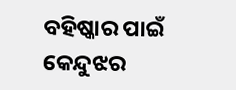ବହିଷ୍କାର ପାଇଁ କେନ୍ଦୁଝର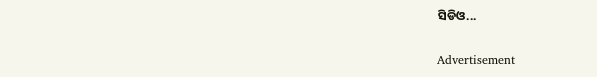ସିଡିଓ...

Advertisement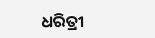ଧରିତ୍ରୀ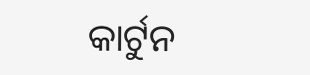କାର୍ଟୁନ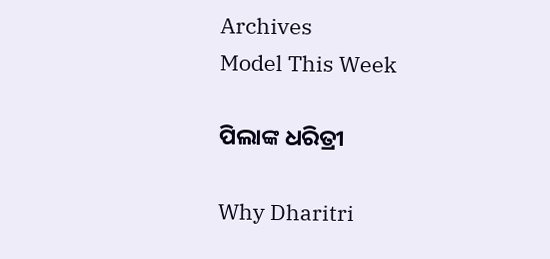Archives
Model This Week

ପିଲାଙ୍କ ଧରିତ୍ରୀ

Why Dharitri